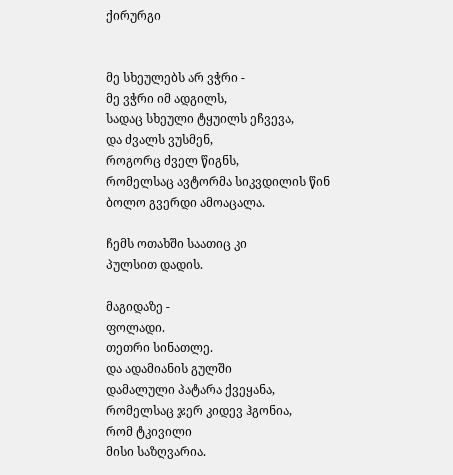ქირურგი


მე სხეულებს არ ვჭრი -
მე ვჭრი იმ ადგილს,
სადაც სხეული ტყუილს ეჩვევა,
და ძვალს ვუსმენ,
როგორც ძველ წიგნს,
რომელსაც ავტორმა სიკვდილის წინ
ბოლო გვერდი ამოაცალა.

ჩემს ოთახში საათიც კი
პულსით დადის.

მაგიდაზე -
ფოლადი.
თეთრი სინათლე.
და ადამიანის გულში
დამალული პატარა ქვეყანა,
რომელსაც ჯერ კიდევ ჰგონია,
რომ ტკივილი
მისი საზღვარია.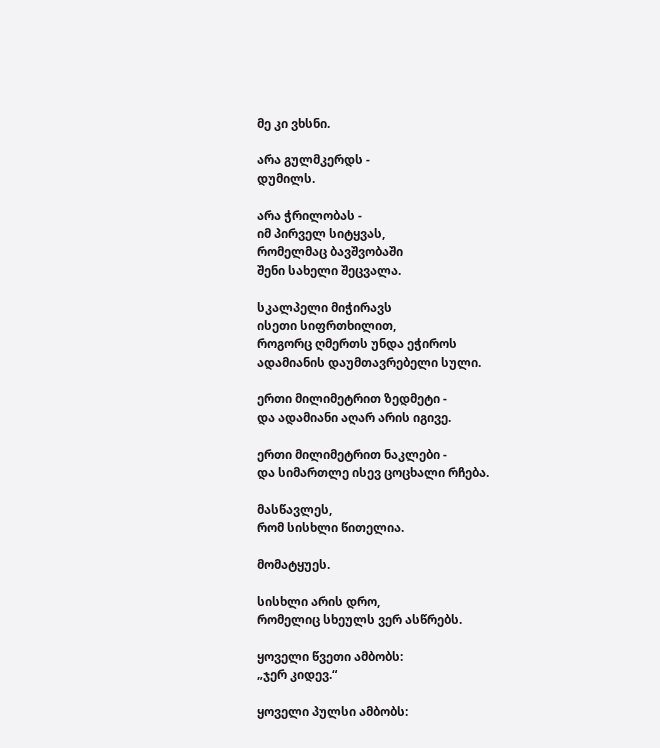მე კი ვხსნი.

არა გულმკერდს -
დუმილს.

არა ჭრილობას -
იმ პირველ სიტყვას,
რომელმაც ბავშვობაში
შენი სახელი შეცვალა.

სკალპელი მიჭირავს
ისეთი სიფრთხილით,
როგორც ღმერთს უნდა ეჭიროს
ადამიანის დაუმთავრებელი სული.

ერთი მილიმეტრით ზედმეტი -
და ადამიანი აღარ არის იგივე.

ერთი მილიმეტრით ნაკლები -
და სიმართლე ისევ ცოცხალი რჩება.

მასწავლეს,
რომ სისხლი წითელია.

მომატყუეს.

სისხლი არის დრო,
რომელიც სხეულს ვერ ასწრებს.

ყოველი წვეთი ამბობს:
„ჯერ კიდევ.“

ყოველი პულსი ამბობს: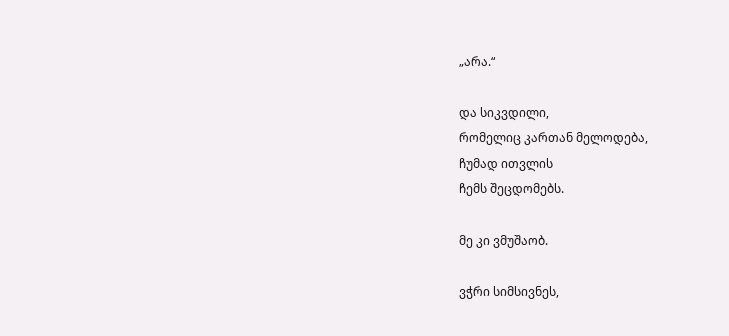„არა.“

და სიკვდილი,
რომელიც კართან მელოდება,
ჩუმად ითვლის
ჩემს შეცდომებს.

მე კი ვმუშაობ.

ვჭრი სიმსივნეს,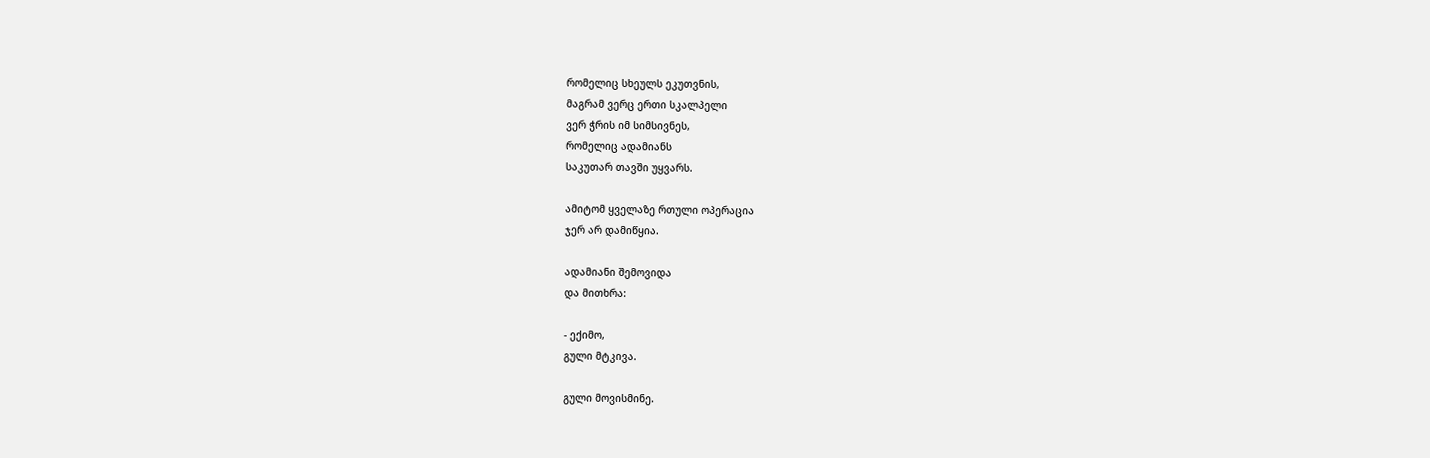რომელიც სხეულს ეკუთვნის,
მაგრამ ვერც ერთი სკალპელი
ვერ ჭრის იმ სიმსივნეს,
რომელიც ადამიანს
საკუთარ თავში უყვარს.

ამიტომ ყველაზე რთული ოპერაცია
ჯერ არ დამიწყია.

ადამიანი შემოვიდა
და მითხრა:

- ექიმო,
გული მტკივა.

გული მოვისმინე.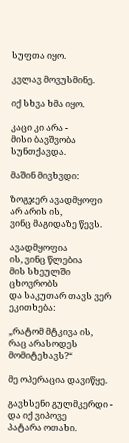სუფთა იყო.

კვლავ მოვუსმინე.

იქ სხვა ხმა იყო.

კაცი კი არა -
მისი ბავშვობა სუნთქავდა.

მაშინ მივხვდი:

ზოგჯერ ავადმყოფი
არ არის ის,
ვინც მაგიდაზე წევს.

ავადმყოფია
ის, ვინც წლებია
მის სხეულში ცხოვრობს
და საკუთარ თავს ვერ ეკითხება:

„რატომ მტკივა ის,
რაც არასოდეს მომიტეხავს?“

მე ოპერაცია დავიწყე.

გავხსენი გულმკერდი -
და იქ ვიპოვე
პატარა ოთახი.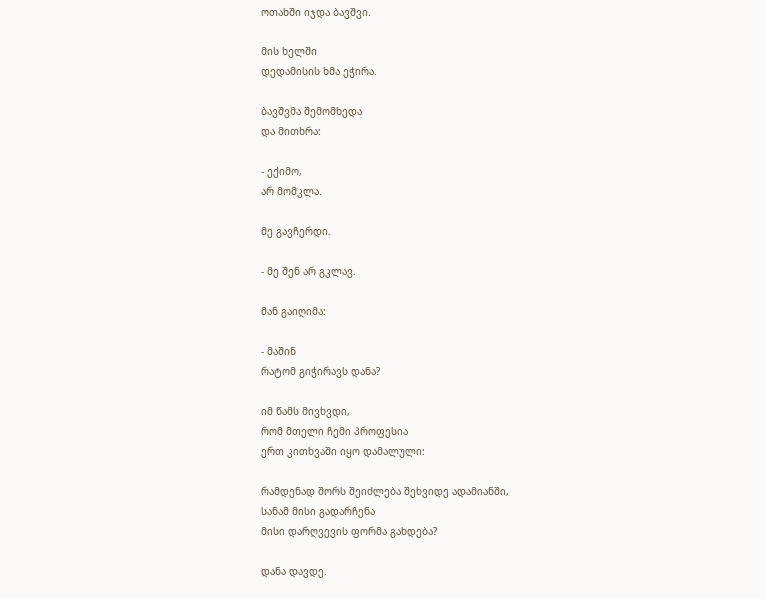ოთახში იჯდა ბავშვი.

მის ხელში
დედამისის ხმა ეჭირა.

ბავშვმა შემომხედა
და მითხრა:

- ექიმო,
არ მომკლა.

მე გავჩერდი.

- მე შენ არ გკლავ.

მან გაიღიმა:

- მაშინ
რატომ გიჭირავს დანა?

იმ წამს მივხვდი,
რომ მთელი ჩემი პროფესია
ერთ კითხვაში იყო დამალული:

რამდენად შორს შეიძლება შეხვიდე ადამიანში,
სანამ მისი გადარჩენა
მისი დარღვევის ფორმა გახდება?

დანა დავდე.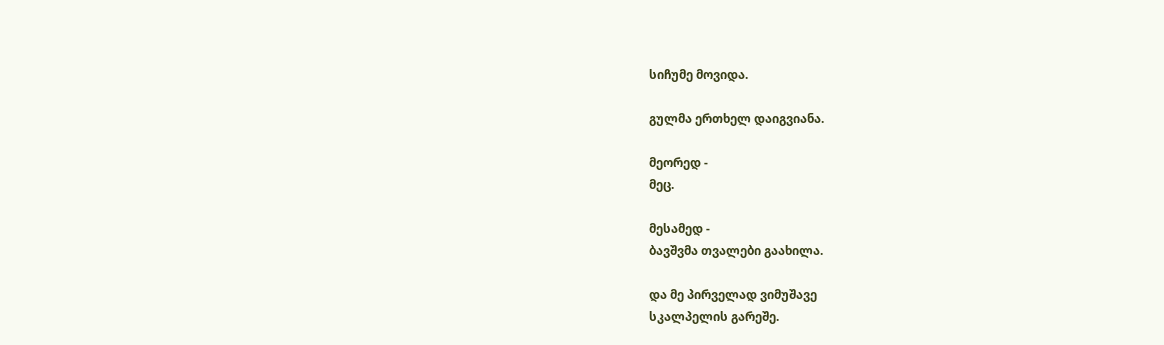სიჩუმე მოვიდა.

გულმა ერთხელ დაიგვიანა.

მეორედ -
მეც.

მესამედ -
ბავშვმა თვალები გაახილა.

და მე პირველად ვიმუშავე
სკალპელის გარეშე.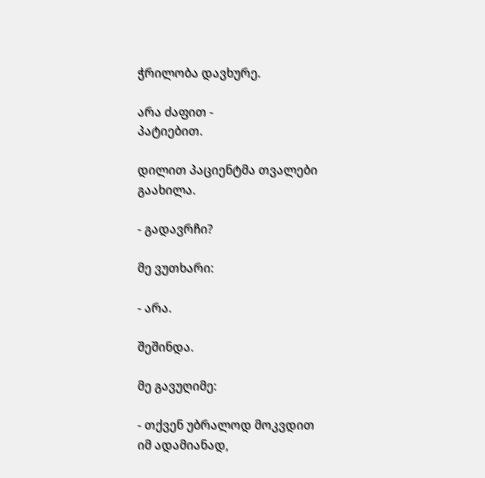ჭრილობა დავხურე.

არა ძაფით -
პატიებით.

დილით პაციენტმა თვალები გაახილა.

- გადავრჩი?

მე ვუთხარი:

- არა.

შეშინდა.

მე გავუღიმე:

- თქვენ უბრალოდ მოკვდით
იმ ადამიანად,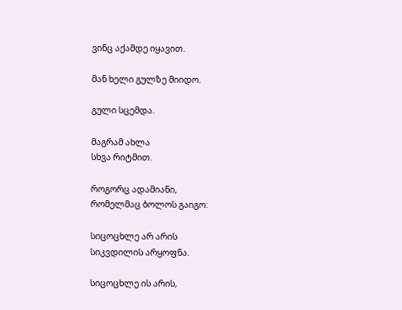ვინც აქამდე იყავით.

მან ხელი გულზე მიიდო.

გული სცემდა.

მაგრამ ახლა
სხვა რიტმით.

როგორც ადამიანი,
რომელმაც ბოლოს გაიგო:

სიცოცხლე არ არის
სიკვდილის არყოფნა.

სიცოცხლე ის არის,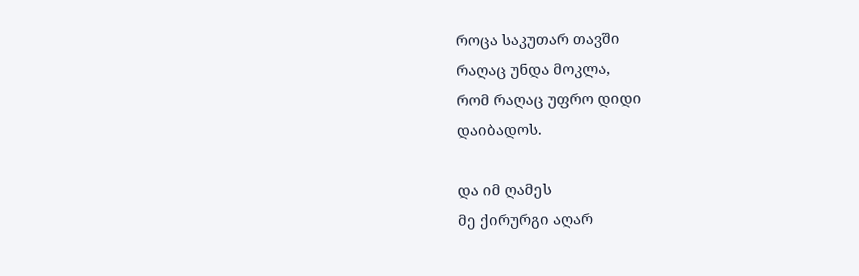როცა საკუთარ თავში
რაღაც უნდა მოკლა,
რომ რაღაც უფრო დიდი
დაიბადოს.

და იმ ღამეს
მე ქირურგი აღარ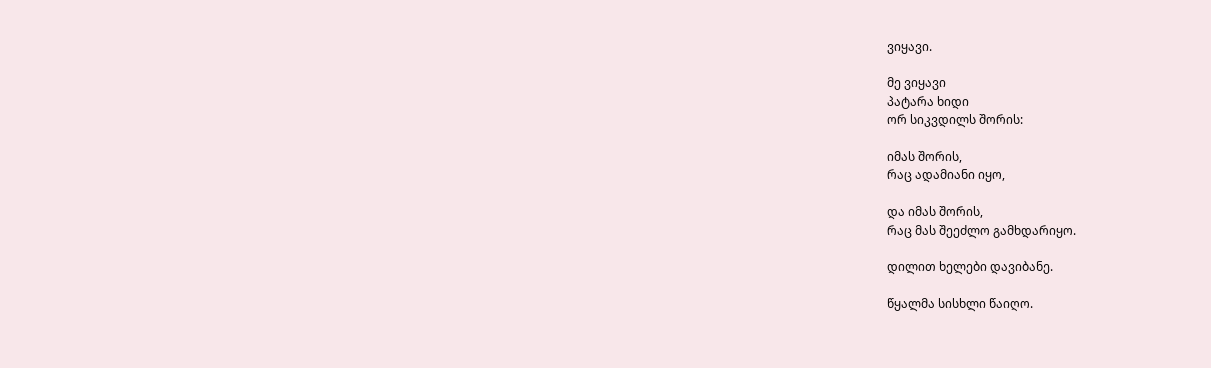ვიყავი.

მე ვიყავი
პატარა ხიდი
ორ სიკვდილს შორის:

იმას შორის,
რაც ადამიანი იყო,

და იმას შორის,
რაც მას შეეძლო გამხდარიყო.

დილით ხელები დავიბანე.

წყალმა სისხლი წაიღო.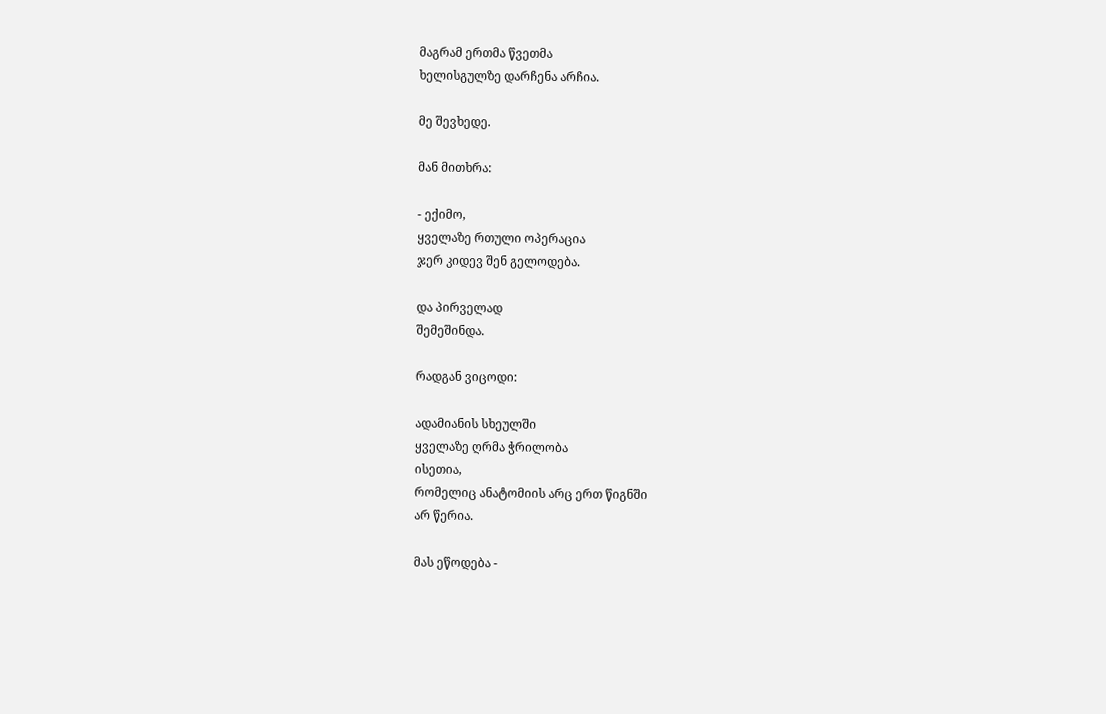მაგრამ ერთმა წვეთმა
ხელისგულზე დარჩენა არჩია.

მე შევხედე.

მან მითხრა:

- ექიმო,
ყველაზე რთული ოპერაცია
ჯერ კიდევ შენ გელოდება.

და პირველად
შემეშინდა.

რადგან ვიცოდი:

ადამიანის სხეულში
ყველაზე ღრმა ჭრილობა
ისეთია,
რომელიც ანატომიის არც ერთ წიგნში
არ წერია.

მას ეწოდება -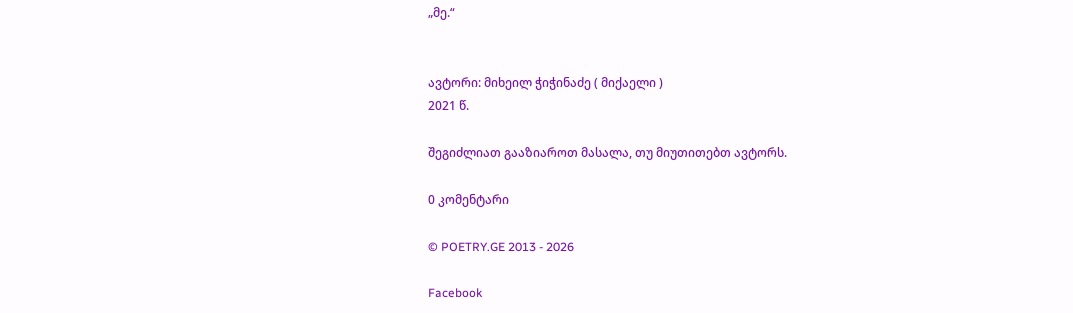„მე.“


ავტორი: მიხეილ ჭიჭინაძე ( მიქაელი )
2021 წ.

შეგიძლიათ გააზიაროთ მასალა, თუ მიუთითებთ ავტორს.

0 კომენტარი

© POETRY.GE 2013 - 2026

Facebook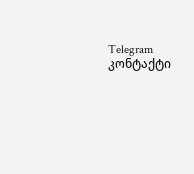Telegram კონტაქტი